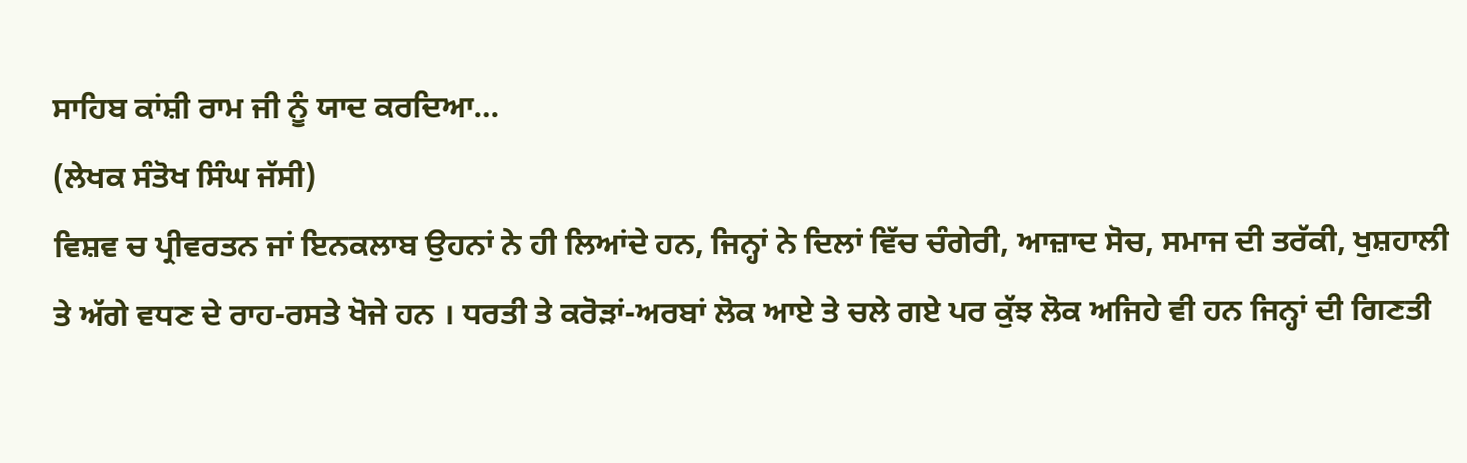ਸਾਹਿਬ ਕਾਂਸ਼ੀ ਰਾਮ ਜੀ ਨੂੰ ਯਾਦ ਕਰਦਿਆ…
(ਲੇਖਕ ਸੰਤੋਖ ਸਿੰਘ ਜੱਸੀ)
ਵਿਸ਼ਵ ਚ ਪ੍ਰੀਵਰਤਨ ਜਾਂ ਇਨਕਲਾਬ ਉਹਨਾਂ ਨੇ ਹੀ ਲਿਆਂਦੇ ਹਨ, ਜਿਨ੍ਹਾਂ ਨੇ ਦਿਲਾਂ ਵਿੱਚ ਚੰਗੇਰੀ, ਆਜ਼ਾਦ ਸੋਚ, ਸਮਾਜ ਦੀ ਤਰੱਕੀ, ਖੁਸ਼ਹਾਲੀ ਤੇ ਅੱਗੇ ਵਧਣ ਦੇ ਰਾਹ-ਰਸਤੇ ਖੋਜੇ ਹਨ । ਧਰਤੀ ਤੇ ਕਰੋੜਾਂ-ਅਰਬਾਂ ਲੋਕ ਆਏ ਤੇ ਚਲੇ ਗਏ ਪਰ ਕੁੱਝ ਲੋਕ ਅਜਿਹੇ ਵੀ ਹਨ ਜਿਨ੍ਹਾਂ ਦੀ ਗਿਣਤੀ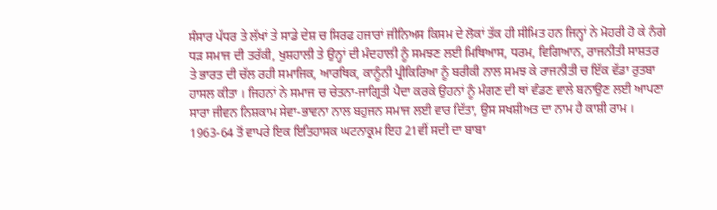ਸੰਸਾਰ ਪੱਧਰ ਤੇ ਲੱਖਾਂ ਤੇ ਸਾਡੇ ਦੇਸ਼ ਚ ਸਿਰਫ ਹਜਾਰਾਂ ਜੀਨਿਅਸ ਕਿਸਮ ਦੇ ਲੋਕਾਂ ਤੱਕ ਹੀ ਸੀਮਿਤ ਹਨ ਜਿਨ੍ਹਾਂ ਨੇ ਮੋਹਰੀ ਹੋ ਕੇ ਨੰਗੇ ਧੜ ਸਮਾਜ ਦੀ ਤਰੱਕੀ, ਖੁਸ਼ਹਾਲੀ ਤੇ ਉਨ੍ਹਾਂ ਦੀ ਮੰਦਹਾਲੀ ਨੂੰ ਸਮਝਣ ਲਈ ਮਿਥਿਆਸ, ਧਰਮ, ਵਿਗਿਆਨ, ਰਾਜਨੀਤੀ ਸਾਸ਼ਤਰ ਤੇ ਭਾਰਤ ਦੀ ਚੱਲ ਰਹੀ ਸਮਾਜਿਕ, ਆਰਥਿਕ, ਕਾਨੂੰਨੀ ਪ੍ਰੀਕਿਰਿਆ ਨੂੰ ਬਰੀਕੀ ਨਾਲ ਸਮਝ ਕੇ ਰਾਜਨੀਤੀ ਚ ਇੱਕ ਵੱਡਾ ਰੁਤਬਾ ਹਾਸਲ ਕੀਤਾ । ਜਿਹਨਾਂ ਨੇ ਸਮਾਜ ਚ ਚੇਤਨਾ-ਜਾਗ੍ਰਿਤੀ ਪੈਦਾ ਕਰਕੇ ਉਹਨਾਂ ਨੂੰ ਮੰਗਣ ਦੀ ਥਾਂ ਵੰਡਣ ਵਾਲੇ ਬਨਾਉਣ ਲਈ ਆਪਣਾ ਸਾਰਾ ਜੀਵਨ ਨਿਸ਼ਕਾਮ ਸੇਵਾ-ਭਾਵਨਾ ਨਾਲ ਬਹੁਜਨ ਸਮਾਜ ਲਈ ਵਾਰ ਦਿੱਤਾ, ਉਸ ਸਖਸ਼ੀਅਤ ਦਾ ਨਾਮ ਹੈ ਕਾਸ਼ੀ ਰਾਮ ।
1963-64 ਤੋਂ ਵਾਪਰੇ ਇਕ ਇਤਿਹਾਸਕ ਘਟਨਾਕ੍ਰਮ ਇਹ 21ਵੀਂ ਸਦੀ ਦਾ ਬਾਬਾ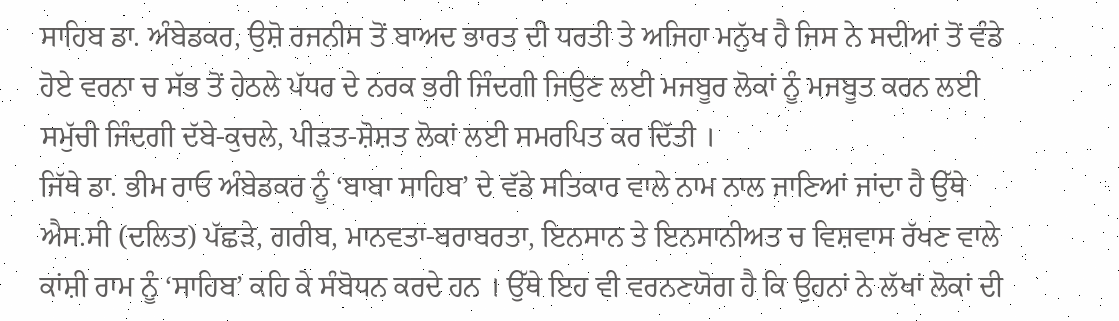ਸਾਹਿਬ ਡਾ. ਅੰਬੇਡਕਰ, ਉਸ਼ੋ ਰਜਨੀਸ ਤੋਂ ਬਾਅਦ ਭਾਰਤ ਦੀ ਧਰਤੀ ਤੇ ਅਜਿਹਾ ਮਨੁੱਖ ਹੈ ਜਿਸ ਨੇ ਸਦੀਆਂ ਤੋਂ ਵੰਡੇ ਹੋਏ ਵਰਨਾ ਚ ਸੱਭ ਤੋਂ ਹੇਠਲੇ ਪੱਧਰ ਦੇ ਨਰਕ ਭਰੀ ਜਿੰਦਗੀ ਜਿਉਣ ਲਈ ਮਜਬੂਰ ਲੋਕਾਂ ਨੂੰ ਮਜਬੂਤ ਕਰਨ ਲਈ ਸਮੁੱਚੀ ਜਿੰਦਗੀ ਦੱਬੇ-ਕੁਚਲੇ, ਪੀੜਤ-ਸ਼ੋਸ਼ਤ ਲੋਕਾਂ ਲਈ ਸਮਰਪਿਤ ਕਰ ਦਿੱਤੀ ।
ਜਿੱਥੇ ਡਾ. ਭੀਮ ਰਾਓ ਅੰਬੇਡਕਰ ਨੂੰ ‘ਬਾਬਾ ਸਾਹਿਬ’ ਦੇ ਵੱਡੇ ਸਤਿਕਾਰ ਵਾਲੇ ਨਾਮ ਨਾਲ ਜਾਣਿਆਂ ਜਾਂਦਾ ਹੈ ਉੱਥੇ ਐਸ.ਸੀ (ਦਲਿਤ) ਪੱਛੜੇ, ਗਰੀਬ, ਮਾਨਵਤਾ-ਬਰਾਬਰਤਾ, ਇਨਸਾਨ ਤੇ ਇਨਸਾਨੀਅਤ ਚ ਵਿਸ਼ਵਾਸ ਰੱਖਣ ਵਾਲੇ ਕਾਂਸ਼ੀ ਰਾਮ ਨੂੰ ‘ਸਾਹਿਬ’ ਕਹਿ ਕੇ ਸੰਬੋਧਨ ਕਰਦੇ ਹਨ । ਉੱਥੇ ਇਹ ਵੀ ਵਰਨਣਯੋਗ ਹੈ ਕਿ ਉਹਨਾਂ ਨੇ ਲੱਖਾਂ ਲੋਕਾਂ ਦੀ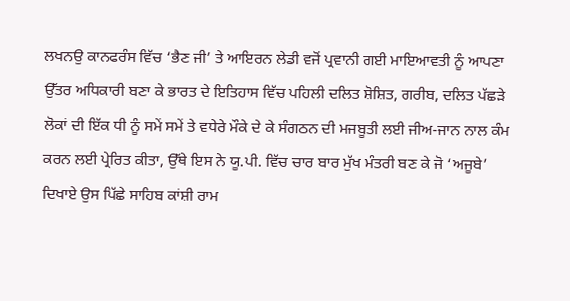ਲਖਨਉ ਕਾਨਫਰੰਸ ਵਿੱਚ ‘ਭੈਣ ਜੀ’ ਤੇ ਆਇਰਨ ਲੇਡੀ ਵਜੋਂ ਪ੍ਰਵਾਨੀ ਗਈ ਮਾਇਆਵਤੀ ਨੂੰ ਆਪਣਾ ਉੱਤਰ ਅਧਿਕਾਰੀ ਬਣਾ ਕੇ ਭਾਰਤ ਦੇ ਇਤਿਹਾਸ ਵਿੱਚ ਪਹਿਲੀ ਦਲਿਤ ਸ਼ੋਸ਼ਿਤ, ਗਰੀਬ, ਦਲਿਤ ਪੱਛੜੇ ਲੋਕਾਂ ਦੀ ਇੱਕ ਧੀ ਨੂੰ ਸਮੇਂ ਸਮੇਂ ਤੇ ਵਧੇਰੇ ਮੌਕੇ ਦੇ ਕੇ ਸੰਗਠਨ ਦੀ ਮਜਬੂਤੀ ਲਈ ਜੀਅ-ਜਾਨ ਨਾਲ ਕੰਮ ਕਰਨ ਲਈ ਪ੍ਰੇਰਿਤ ਕੀਤਾ, ਉੱਥੇ ਇਸ ਨੇ ਯੂ.ਪੀ. ਵਿੱਚ ਚਾਰ ਬਾਰ ਮੁੱਖ ਮੰਤਰੀ ਬਣ ਕੇ ਜੋ ‘ਅਜੂਬੇ’ ਦਿਖਾਏ ਉਸ ਪਿੱਛੇ ਸਾਹਿਬ ਕਾਂਸ਼ੀ ਰਾਮ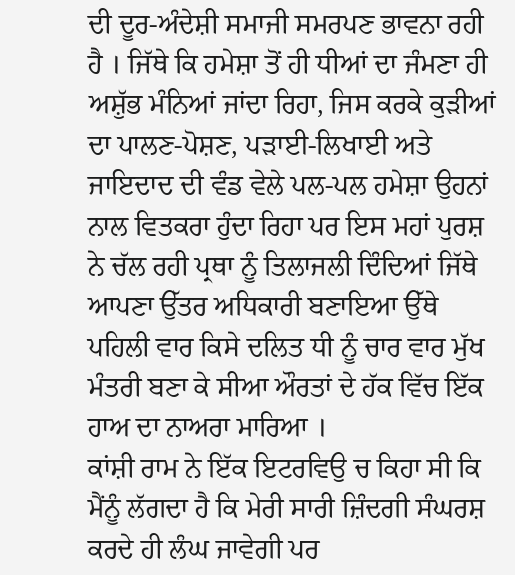ਦੀ ਦੂਰ-ਅੰਦੇਸ਼ੀ ਸਮਾਜੀ ਸਮਰਪਣ ਭਾਵਨਾ ਰਹੀ ਹੈ । ਜਿੱਥੇ ਕਿ ਹਮੇਸ਼ਾ ਤੋਂ ਹੀ ਧੀਆਂ ਦਾ ਜੰਮਣਾ ਹੀ ਅਸ਼ੁੱਭ ਮੰਨਿਆਂ ਜਾਂਦਾ ਰਿਹਾ, ਜਿਸ ਕਰਕੇ ਕੁੜੀਆਂ ਦਾ ਪਾਲਣ-ਪੋਸ਼ਣ, ਪੜਾਈ-ਲਿਖਾਈ ਅਤੇ ਜਾਇਦਾਦ ਦੀ ਵੰਡ ਵੇਲੇ ਪਲ-ਪਲ ਹਮੇਸ਼ਾ ਉਹਨਾਂ ਨਾਲ ਵਿਤਕਰਾ ਹੁੰਦਾ ਰਿਹਾ ਪਰ ਇਸ ਮਹਾਂ ਪੁਰਸ਼ ਨੇ ਚੱਲ ਰਹੀ ਪ੍ਰਥਾ ਨੂੰ ਤਿਲਾਜਲੀ ਦਿੰਦਿਆਂ ਜਿੱਥੇ ਆਪਣਾ ਉੱਤਰ ਅਧਿਕਾਰੀ ਬਣਾਇਆ ਉੱਥੇ ਪਹਿਲੀ ਵਾਰ ਕਿਸੇ ਦਲਿਤ ਧੀ ਨੂੰ ਚਾਰ ਵਾਰ ਮੁੱਖ ਮੰਤਰੀ ਬਣਾ ਕੇ ਸੀਆ ਔਰਤਾਂ ਦੇ ਹੱਕ ਵਿੱਚ ਇੱਕ ਹਾਅ ਦਾ ਨਾਅਰਾ ਮਾਰਿਆ ।
ਕਾਂਸ਼ੀ ਰਾਮ ਨੇ ਇੱਕ ਇਟਰਵਿਉ ਚ ਕਿਹਾ ਸੀ ਕਿ ਮੈਂਨੂੰ ਲੱਗਦਾ ਹੈ ਕਿ ਮੇਰੀ ਸਾਰੀ ਜ਼ਿੰਦਗੀ ਸੰਘਰਸ਼ ਕਰਦੇ ਹੀ ਲੰਘ ਜਾਵੇਗੀ ਪਰ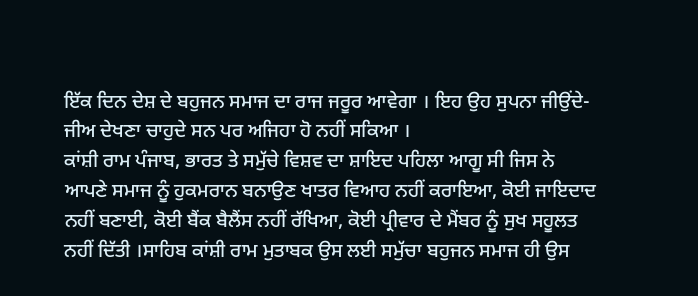ਇੱਕ ਦਿਨ ਦੇਸ਼ ਦੇ ਬਹੁਜਨ ਸਮਾਜ ਦਾ ਰਾਜ ਜਰੂਰ ਆਵੇਗਾ । ਇਹ ਉਹ ਸੁਪਨਾ ਜੀਉਂਦੇ-ਜੀਅ ਦੇਖਣਾ ਚਾਹੁਦੇ ਸਨ ਪਰ ਅਜਿਹਾ ਹੋ ਨਹੀਂ ਸਕਿਆ ।
ਕਾਂਸ਼ੀ ਰਾਮ ਪੰਜਾਬ, ਭਾਰਤ ਤੇ ਸਮੁੱਚੇ ਵਿਸ਼ਵ ਦਾ ਸ਼ਾਇਦ ਪਹਿਲਾ ਆਗੂ ਸੀ ਜਿਸ ਨੇ ਆਪਣੇ ਸਮਾਜ ਨੂੰ ਹੁਕਮਰਾਨ ਬਨਾਉਣ ਖਾਤਰ ਵਿਆਹ ਨਹੀਂ ਕਰਾਇਆ, ਕੋਈ ਜਾਇਦਾਦ ਨਹੀਂ ਬਣਾਈ, ਕੋਈ ਬੈਂਕ ਬੈਲੈਂਸ ਨਹੀਂ ਰੱਖਿਆ, ਕੋਈ ਪ੍ਰੀਵਾਰ ਦੇ ਮੈਂਬਰ ਨੂੰ ਸੁਖ ਸਹੂਲਤ ਨਹੀਂ ਦਿੱਤੀ ।ਸਾਹਿਬ ਕਾਂਸ਼ੀ ਰਾਮ ਮੁਤਾਬਕ ਉਸ ਲਈ ਸਮੁੱਚਾ ਬਹੁਜਨ ਸਮਾਜ ਹੀ ਉਸ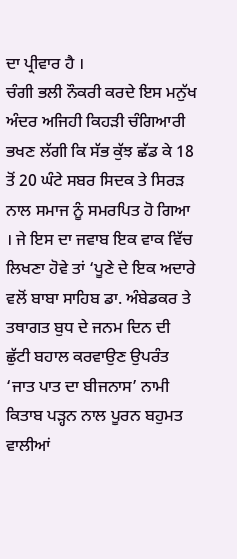ਦਾ ਪ੍ਰੀਵਾਰ ਹੈ ।
ਚੰਗੀ ਭਲੀ ਨੌਕਰੀ ਕਰਦੇ ਇਸ ਮਨੁੱਖ ਅੰਦਰ ਅਜਿਹੀ ਕਿਹੜੀ ਚੰਗਿਆਰੀ ਭਖਣ ਲੱਗੀ ਕਿ ਸੱਭ ਕੁੱਝ ਛੱਡ ਕੇ 18 ਤੋਂ 20 ਘੰਟੇ ਸਬਰ ਸਿਦਕ ਤੇ ਸਿਰੜ ਨਾਲ ਸਮਾਜ ਨੂੰ ਸਮਰਪਿਤ ਹੋ ਗਿਆ । ਜੇ ਇਸ ਦਾ ਜਵਾਬ ਇਕ ਵਾਕ ਵਿੱਚ ਲਿਖਣਾ ਹੋਵੇ ਤਾਂ ‘ਪੂਣੇ ਦੇ ਇਕ ਅਦਾਰੇ ਵਲੋਂ ਬਾਬਾ ਸਾਹਿਬ ਡਾ. ਅੰਬੇਡਕਰ ਤੇ ਤਥਾਗਤ ਬੁਧ ਦੇ ਜਨਮ ਦਿਨ ਦੀ ਛੁੱਟੀ ਬਹਾਲ ਕਰਵਾਉਣ ਉਪਰੰਤ ‘ਜਾਤ ਪਾਤ ਦਾ ਬੀਜਨਾਸ’ ਨਾਮੀ ਕਿਤਾਬ ਪੜ੍ਹਨ ਨਾਲ ਪੂਰਨ ਬਹੁਮਤ ਵਾਲੀਆਂ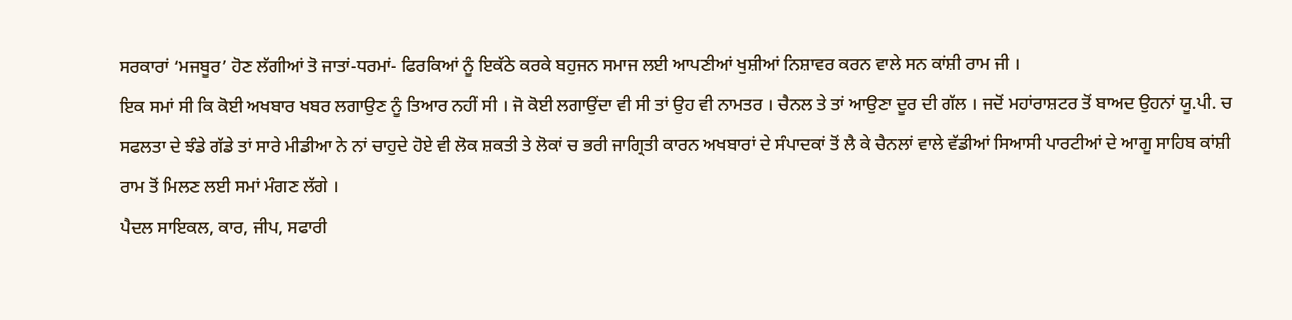ਸਰਕਾਰਾਂ ‘ਮਜਬੂਰ’ ਹੋਣ ਲੱਗੀਆਂ ਤੋ ਜਾਤਾਂ-ਧਰਮਾਂ- ਫਿਰਕਿਆਂ ਨੂੰ ਇਕੱਠੇ ਕਰਕੇ ਬਹੁਜਨ ਸਮਾਜ ਲਈ ਆਪਣੀਆਂ ਖੁਸ਼ੀਆਂ ਨਿਸ਼ਾਵਰ ਕਰਨ ਵਾਲੇ ਸਨ ਕਾਂਸ਼ੀ ਰਾਮ ਜੀ ।
ਇਕ ਸਮਾਂ ਸੀ ਕਿ ਕੋਈ ਅਖਬਾਰ ਖਬਰ ਲਗਾਉਣ ਨੂੰ ਤਿਆਰ ਨਹੀਂ ਸੀ । ਜੋ ਕੋਈ ਲਗਾਉਂਦਾ ਵੀ ਸੀ ਤਾਂ ਉਹ ਵੀ ਨਾਮਤਰ । ਚੈਨਲ ਤੇ ਤਾਂ ਆਉਣਾ ਦੂਰ ਦੀ ਗੱਲ । ਜਦੋਂ ਮਹਾਂਰਾਸ਼ਟਰ ਤੋਂ ਬਾਅਦ ਉਹਨਾਂ ਯੂ.ਪੀ. ਚ ਸਫਲਤਾ ਦੇ ਝੰਡੇ ਗੱਡੇ ਤਾਂ ਸਾਰੇ ਮੀਡੀਆ ਨੇ ਨਾਂ ਚਾਹੁਦੇ ਹੋਏ ਵੀ ਲੋਕ ਸ਼ਕਤੀ ਤੇ ਲੋਕਾਂ ਚ ਭਰੀ ਜਾਗ੍ਰਿਤੀ ਕਾਰਨ ਅਖਬਾਰਾਂ ਦੇ ਸੰਪਾਦਕਾਂ ਤੋਂ ਲੈ ਕੇ ਚੈਨਲਾਂ ਵਾਲੇ ਵੱਡੀਆਂ ਸਿਆਸੀ ਪਾਰਟੀਆਂ ਦੇ ਆਗੂ ਸਾਹਿਬ ਕਾਂਸ਼ੀ ਰਾਮ ਤੋਂ ਮਿਲਣ ਲਈ ਸਮਾਂ ਮੰਗਣ ਲੱਗੇ ।
ਪੈਦਲ ਸਾਇਕਲ, ਕਾਰ, ਜੀਪ, ਸਫਾਰੀ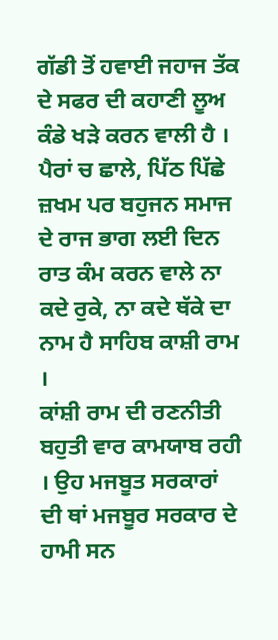ਗੱਡੀ ਤੋਂ ਹਵਾਈ ਜਹਾਜ ਤੱਕ ਦੇ ਸਫਰ ਦੀ ਕਹਾਣੀ ਲੂਅ ਕੰਡੇ ਖੜੇ ਕਰਨ ਵਾਲੀ ਹੈ । ਪੈਰਾਂ ਚ ਛਾਲੇ, ਪਿੱਠ ਪਿੱਛੇ ਜ਼ਖਮ ਪਰ ਬਹੁਜਨ ਸਮਾਜ ਦੇ ਰਾਜ ਭਾਗ ਲਈ ਦਿਨ ਰਾਤ ਕੰਮ ਕਰਨ ਵਾਲੇ ਨਾ ਕਦੇ ਰੁਕੇ, ਨਾ ਕਦੇ ਥੱਕੇ ਦਾ ਨਾਮ ਹੈ ਸਾਹਿਬ ਕਾਸ਼ੀ ਰਾਮ ।
ਕਾਂਸ਼ੀ ਰਾਮ ਦੀ ਰਣਨੀਤੀ ਬਹੁਤੀ ਵਾਰ ਕਾਮਯਾਬ ਰਹੀ । ਉਹ ਮਜਬੂਤ ਸਰਕਾਰਾਂ ਦੀ ਥਾਂ ਮਜਬੂਰ ਸਰਕਾਰ ਦੇ ਹਾਮੀ ਸਨ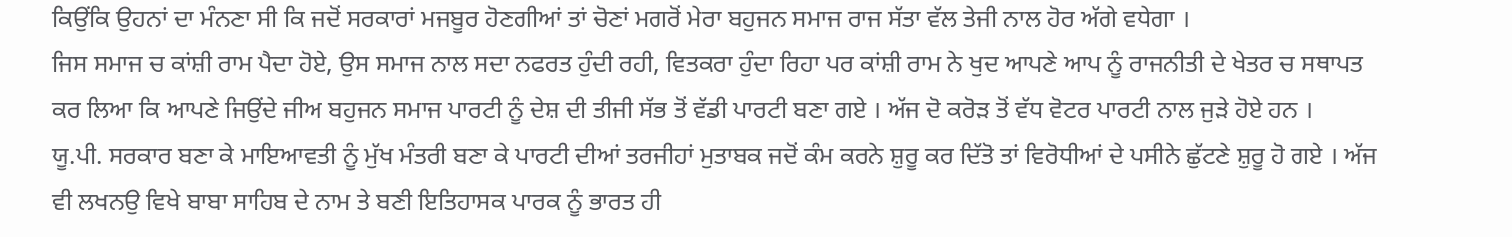ਕਿਉਂਕਿ ਉਹਨਾਂ ਦਾ ਮੰਨਣਾ ਸੀ ਕਿ ਜਦੋਂ ਸਰਕਾਰਾਂ ਮਜਬੂਰ ਹੋਣਗੀਆਂ ਤਾਂ ਚੋਣਾਂ ਮਗਰੋਂ ਮੇਰਾ ਬਹੁਜਨ ਸਮਾਜ ਰਾਜ ਸੱਤਾ ਵੱਲ ਤੇਜੀ ਨਾਲ ਹੋਰ ਅੱਗੇ ਵਧੇਗਾ ।
ਜਿਸ ਸਮਾਜ ਚ ਕਾਂਸ਼ੀ ਰਾਮ ਪੈਦਾ ਹੋਏ, ਉਸ ਸਮਾਜ ਨਾਲ ਸਦਾ ਨਫਰਤ ਹੁੰਦੀ ਰਹੀ, ਵਿਤਕਰਾ ਹੁੰਦਾ ਰਿਹਾ ਪਰ ਕਾਂਸ਼ੀ ਰਾਮ ਨੇ ਖੁਦ ਆਪਣੇ ਆਪ ਨੂੰ ਰਾਜਨੀਤੀ ਦੇ ਖੇਤਰ ਚ ਸਥਾਪਤ ਕਰ ਲਿਆ ਕਿ ਆਪਣੇ ਜਿਉਂਦੇ ਜੀਅ ਬਹੁਜਨ ਸਮਾਜ ਪਾਰਟੀ ਨੂੰ ਦੇਸ਼ ਦੀ ਤੀਜੀ ਸੱਭ ਤੋਂ ਵੱਡੀ ਪਾਰਟੀ ਬਣਾ ਗਏ । ਅੱਜ ਦੋ ਕਰੋੜ ਤੋਂ ਵੱਧ ਵੋਟਰ ਪਾਰਟੀ ਨਾਲ ਜੁੜੇ ਹੋਏ ਹਨ ।
ਯੂ.ਪੀ. ਸਰਕਾਰ ਬਣਾ ਕੇ ਮਾਇਆਵਤੀ ਨੂੰ ਮੁੱਖ ਮੰਤਰੀ ਬਣਾ ਕੇ ਪਾਰਟੀ ਦੀਆਂ ਤਰਜੀਹਾਂ ਮੁਤਾਬਕ ਜਦੋਂ ਕੰਮ ਕਰਨੇ ਸ਼ੁਰੂ ਕਰ ਦਿੱਤੋ ਤਾਂ ਵਿਰੋਧੀਆਂ ਦੇ ਪਸੀਨੇ ਛੁੱਟਣੇ ਸ਼ੁਰੂ ਹੋ ਗਏ । ਅੱਜ ਵੀ ਲਖਨਉ ਵਿਖੇ ਬਾਬਾ ਸਾਹਿਬ ਦੇ ਨਾਮ ਤੇ ਬਣੀ ਇਤਿਹਾਸਕ ਪਾਰਕ ਨੂੰ ਭਾਰਤ ਹੀ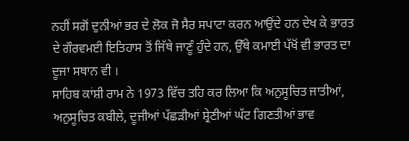ਨਹੀਂ ਸਗੋਂ ਦੁਨੀਆਂ ਭਰ ਦੇ ਲੋਕ ਜੋ ਸੈਰ ਸਪਾਟਾ ਕਰਨ ਆਉਂਦੇ ਹਨ ਦੇਖ ਕੇ ਭਾਰਤ ਦੇ ਗੌਰਵਮਈ ਇਤਿਹਾਸ ਤੋਂ ਜਿੱਥੇ ਜਾਣੂੰ ਹੁੰਦੇ ਹਨ, ਉੱਥੇ ਕਮਾਈ ਪੱਖੋਂ ਵੀ ਭਾਰਤ ਦਾ ਦੂਜਾ ਸਥਾਨ ਵੀ ।
ਸਾਹਿਬ ਕਾਂਸ਼ੀ ਰਾਮ ਨੇ 1973 ਵਿੱਚ ਤਹਿ ਕਰ ਲਿਆ ਕਿ ਅਨੁਸੂਚਿਤ ਜਾਤੀਆਂ, ਅਨੁਸੂਚਿਤ ਕਬੀਲੇ, ਦੂਜੀਆਂ ਪੱਛੜੀਆਂ ਸ਼੍ਰੇਣੀਆਂ ਘੱਟ ਗਿਣਤੀਆਂ ਭਾਵ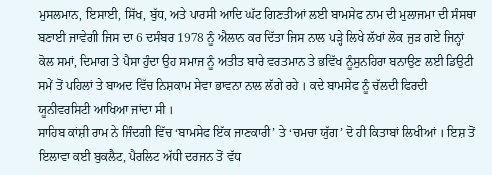ਮੁਸਲਮਾਨ, ਇਸਾਈ, ਸਿੱਖ, ਬੁੱਧ, ਅਤੇ ਪਾਰਸੀ ਆਦਿ ਘੱਟ ਗਿਣਤੀਆਂ ਲਈ ਬਾਮਸੇਫ ਨਾਮ ਦੀ ਮੁਲਾਜਮਾ ਦੀ ਸੰਸਥਾ ਬਣਾਈ ਜਾਵੇਗੀ ਜਿਸ ਦਾ 6 ਦਸੰਬਰ 1978 ਨੂੰ ਐਲਾਨ ਕਰ ਦਿੱਤਾ ਜਿਸ ਨਾਲ ਪੜ੍ਹੇ ਲਿਖੇ ਲੱਖਾਂ ਲੋਕ ਜੁੜ ਗਏ ਜਿਨ੍ਹਾਂ ਕੋਲ ਸਮਾਂ, ਦਿਮਾਗ ਤੇ ਪੈਸਾ ਹੁੰਦਾ ਉਹ ਸਮਾਜ ਨੂੰ ਅਤੀਤ ਬਾਰੇ ਵਰਤਮਾਨ ਤੇ ਭਵਿੱਖ ਨੂੰਸੁਨਹਿਰਾ ਬਨਾਉਣ ਲਈ ਡਿਉਟੀ ਸਮੇਂ ਤੋਂ ਪਹਿਲਾਂ ਤੇ ਬਾਅਦ ਵਿੱਚ ਨਿਸ਼ਕਾਮ ਸੇਵਾ ਭਾਵਨਾ ਨਾਲ ਲੱਗੇ ਰਹੇ । ਕਦੇ ਬਾਮਸੇਫ ਨੂੰ ਚੱਲਦੀ ਫਿਰਦੀ ਯੂਨੀਵਰਸਿਟੀ ਆਖਿਆ ਜਾਂਦਾ ਸੀ ।
ਸਾਹਿਬ ਕਾਂਸ਼ੀ ਰਾਮ ਨੇ ਜਿੰਦਗੀ ਵਿੱਚ ‘ਬਾਮਸੇਫ ਇੱਕ ਜਾਣਕਾਰੀ’ ਤੇ ‘ਚਮਚਾ ਯੁੱਗ’ ਦੋ ਹੀ ਕਿਤਾਬਾਂ ਲਿਖੀਆਂ । ਇਸ਼ ਤੋਂ ਇਲਾਵਾ ਕਈ ਬੁਕਲੈਟ, ਪੈਰਲਿਟ ਅੱਧੀ ਦਰਜਨ ਤੋਂ ਵੱਧ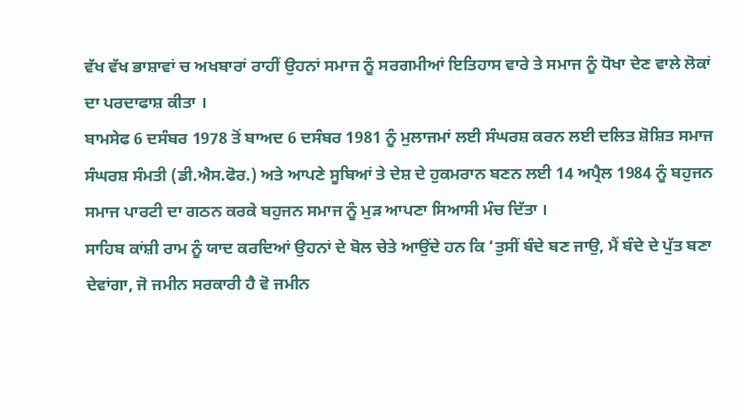ਵੱਖ ਵੱਖ ਭਾਸ਼ਾਵਾਂ ਚ ਅਖਬਾਰਾਂ ਰਾਹੀਂ ਉਹਨਾਂ ਸਮਾਜ ਨੂੰ ਸਰਗਮੀਆਂ ਇਤਿਹਾਸ ਵਾਰੇ ਤੇ ਸਮਾਜ ਨੂੰ ਧੋਖਾ ਦੇਣ ਵਾਲੇ ਲੋਕਾਂ ਦਾ ਪਰਦਾਫਾਸ਼ ਕੀਤਾ ।
ਬਾਮਸੇਫ 6 ਦਸੰਬਰ 1978 ਤੋਂ ਬਾਅਦ 6 ਦਸੰਬਰ 1981 ਨੂੰ ਮੁਲਾਜਮਾਂ ਲਈ ਸੰਘਰਸ਼ ਕਰਨ ਲਈ ਦਲਿਤ ਸ਼ੋਸ਼ਿਤ ਸਮਾਜ ਸੰਘਰਸ਼ ਸੰਮਤੀ (ਡੀ.ਐਸ.ਫੋਰ.) ਅਤੇ ਆਪਣੇ ਸੂਬਿਆਂ ਤੇ ਦੇਸ਼ ਦੇ ਹੁਕਮਰਾਨ ਬਣਨ ਲਈ 14 ਅਪ੍ਰੈਲ 1984 ਨੂੰ ਬਹੁਜਨ ਸਮਾਜ ਪਾਰਟੀ ਦਾ ਗਠਨ ਕਰਕੇ ਬਹੁਜਨ ਸਮਾਜ ਨੂੰ ਮੁੜ ਆਪਣਾ ਸਿਆਸੀ ਮੰਚ ਦਿੱਤਾ ।
ਸਾਹਿਬ ਕਾਂਸ਼ੀ ਰਾਮ ਨੂੰ ਯਾਦ ਕਰਦਿਆਂ ਉਹਨਾਂ ਦੇ ਬੋਲ ਚੇਤੇ ਆਉਂਦੇ ਹਨ ਕਿ ‘ਤੁਸੀਂ ਬੰਦੇ ਬਣ ਜਾਉ, ਮੈਂ ਬੰਦੇ ਦੇ ਪੁੱਤ ਬਣਾ ਦੇਵਾਂਗਾ, ਜੋ ਜਮੀਨ ਸਰਕਾਰੀ ਹੈ ਵੋ ਜਮੀਨ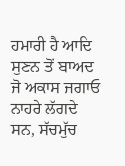ਹਮਾਰੀ ਹੈ ਆਦਿ ਸੁਣਨ ਤੋਂ ਬਾਅਦ ਜੋ ਅਕਾਸ ਜਗਾਓ ਨਾਹਰੇ ਲੱਗਦੇ ਸਨ, ਸੱਚਮੁੱਚ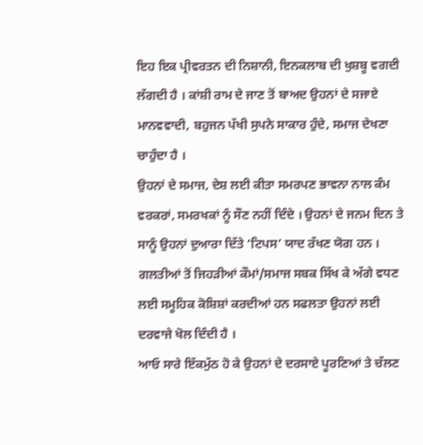ਇਹ ਇਕ ਪ੍ਰੀਵਰਤਨ ਦੀ ਨਿਸ਼ਾਨੀ, ਇਨਕਲਾਬ ਦੀ ਖੁਸ਼ਬੂ ਵਗਦੀ ਲੱਗਦੀ ਹੈ । ਕਾਂਸ਼ੀ ਰਾਮ ਦੇ ਜਾਣ ਤੋਂ ਬਾਅਦ ਉਹਨਾਂ ਦੇ ਸਜਾਏ ਮਾਨਵਵਾਦੀ, ਬਹੁਜਨ ਪੱਖੀ ਸੁਪਨੇ ਸਾਕਾਰ ਹੁੰਦੇ, ਸਮਾਜ ਦੇਖਣਾ ਚਾਹੁੰਦਾ ਹੈ ।
ਉਹਨਾਂ ਦੇ ਸਮਾਜ, ਦੇਸ਼ ਲਈ ਕੀਤਾ ਸਮਰਪਣ ਭਾਵਨਾ ਨਾਲ ਕੰਮ ਵਰਕਰਾਂ, ਸਮਰਖਕਾਂ ਨੂੰ ਸੌਣ ਨਹੀਂ ਦਿੰਦੇ । ਉਹਨਾਂ ਦੇ ਜਨਮ ਦਿਨ ਤੇ ਸਾਨੂੰ ਉਹਨਾਂ ਦੁਆਰਾ ਦਿੱਤੇ ‘ਟਿਪਸ’ ਯਾਦ ਰੱਖਣ ਯੋਗ ਹਨ ।
ਗਲਤੀਆਂ ਤੋਂ ਜਿਹੜੀਆਂ ਕੌਮਾਂ/ਸਮਾਜ ਸਬਕ ਸਿੱਖ ਕੇ ਅੱਗੇ ਵਧਣ ਲਈ ਸਮੂਹਿਕ ਕੋਸ਼ਿਸ਼ਾਂ ਕਰਦੀਆਂ ਹਨ ਸਫਲਤਾ ਉਹਨਾਂ ਲਈ ਦਰਵਾਜੇ ਖੋਲ ਦਿੰਦੀ ਹੈ ।
ਆਓ ਸਾਰੇ ਇੱਕਮੁੱਠ ਹੋ ਕੇ ਉਹਨਾਂ ਦੇ ਦਰਸਾਏ ਪੂਰਣਿਆਂ ਤੇ ਚੱਲਣ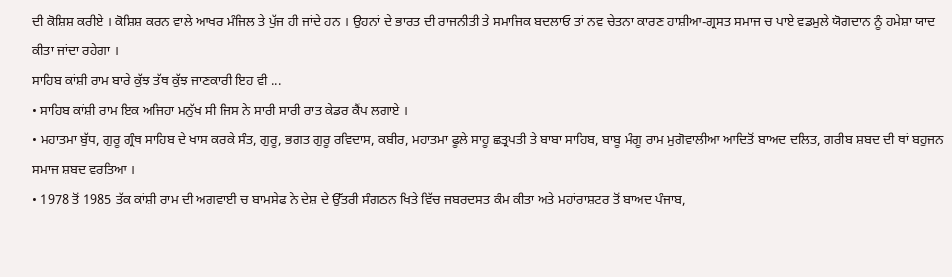ਦੀ ਕੋਸ਼ਿਸ਼ ਕਰੀਏ । ਕੋਸ਼ਿਸ਼ ਕਰਨ ਵਾਲੇ ਆਖਰ ਮੰਜਿਲ ਤੇ ਪੁੱਜ ਹੀ ਜਾਂਦੇ ਹਨ । ਉਹਨਾਂ ਦੇ ਭਾਰਤ ਦੀ ਰਾਜਨੀਤੀ ਤੇ ਸਮਾਜਿਕ ਬਦਲਾਓ ਤਾਂ ਨਵ ਚੇਤਨਾ ਕਾਰਣ ਹਾਸ਼ੀਆ-ਗ੍ਰਸਤ ਸਮਾਜ ਚ ਪਾਏ ਵਡਮੁਲੇ ਯੋਗਦਾਨ ਨੂੰ ਹਮੇਸ਼ਾ ਯਾਦ ਕੀਤਾ ਜਾਂਦਾ ਰਹੇਗਾ ।
ਸਾਹਿਬ ਕਾਂਸ਼ੀ ਰਾਮ ਬਾਰੇ ਕੁੱਝ ਤੱਥ ਕੁੱਝ ਜਾਣਕਾਰੀ ਇਹ ਵੀ ...
• ਸਾਹਿਬ ਕਾਂਸ਼ੀ ਰਾਮ ਇਕ ਅਜਿਹਾ ਮਨੁੱਖ ਸੀ ਜਿਸ ਨੇ ਸਾਰੀ ਸਾਰੀ ਰਾਤ ਕੇਡਰ ਕੈਂਪ ਲਗਾਏ ।
• ਮਹਾਤਮਾ ਬੁੱਧ, ਗੁਰੂ ਗ੍ਰੰਥ ਸਾਹਿਬ ਦੇ ਖਾਸ ਕਰਕੇ ਸੰਤ, ਗੁਰੂ, ਭਗਤ ਗੁਰੂ ਰਵਿਦਾਸ, ਕਬੀਰ, ਮਹਾਤਮਾ ਫੂਲੇ ਸਾਹੂ ਛਤ੍ਰਪਤੀ ਤੇ ਬਾਬਾ ਸਾਹਿਬ, ਬਾਬੂ ਮੰਗੂ ਰਾਮ ਮੁਗੋਵਾਲੀਆ ਆਦਿਤੋਂ ਬਾਅਦ ਦਲਿਤ, ਗਰੀਬ ਸ਼ਬਦ ਦੀ ਥਾਂ ਬਹੁਜਨ ਸਮਾਜ ਸ਼ਬਦ ਵਰਤਿਆ ।
• 1978 ਤੋਂ 1985 ਤੱਕ ਕਾਂਸ਼ੀ ਰਾਮ ਦੀ ਅਗਵਾਈ ਚ ਬਾਮਸੇਫ ਨੇ ਦੇਸ਼ ਦੇ ਉੱਤਰੀ ਸੰਗਠਨ ਖਿਤੇ ਵਿੱਚ ਜਬਰਦਸਤ ਕੰਮ ਕੀਤਾ ਅਤੇ ਮਹਾਂਰਾਸ਼ਟਰ ਤੋਂ ਬਾਅਦ ਪੰਜਾਬ,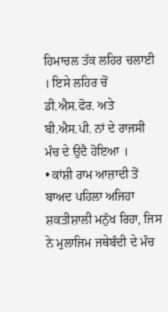ਹਿਮਾਚਲ ਤੱਕ ਲਹਿਰ ਚਲਾਈ । ਇਸੇ ਲਹਿਰ ਚੋਂ ਡੀ.ਐਸ.ਫੋਰ. ਅਤੇ ਬੀ.ਐਸ.ਪੀ. ਨਾਂ ਦੇ ਰਾਜਸੀ ਮੰਚ ਦੇ ਉਦੈ ਹੋਇਆ ।
• ਕਾਂਸ਼ੀ ਰਾਮ ਆਜ਼ਾਦੀ ਤੋਂ ਬਾਅਦ ਪਹਿਲਾ ਅਜਿਹਾ ਸ਼ਕਤੀਸ਼ਾਲੀ ਮਨੁੱਖ ਰਿਹਾ, ਜਿਸ ਨੇ ਮੁਲਾਜਿਮ ਜਥੇਬੰਦੀ ਦੇ ਮੰਚ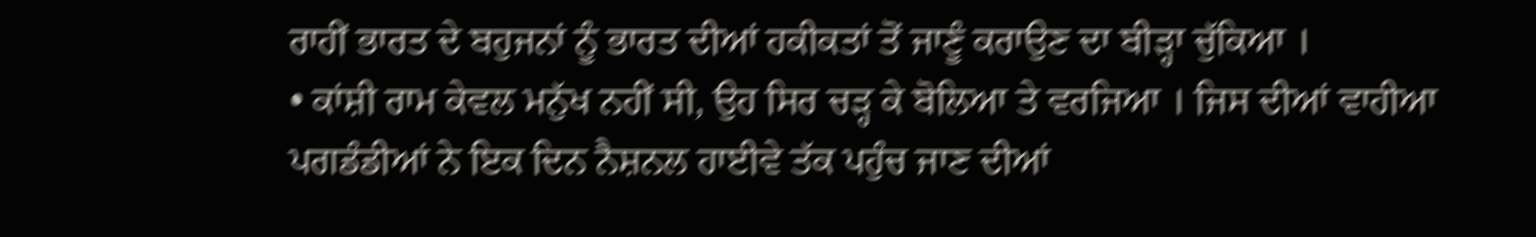ਰਾਹੀਂ ਭਾਰਤ ਦੇ ਬਹੁਜਨਾਂ ਨੂੰ ਭਾਰਤ ਦੀਆਂ ਹਕੀਕਤਾਂ ਤੋਂ ਜਾਣੂੰ ਕਰਾਉਣ ਦਾ ਬੀੜ੍ਹਾ ਚੁੱਕਿਆ ।
• ਕਾਂਸ਼ੀ ਰਾਮ ਕੇਵਲ ਮਨੁੱਖ ਨਹੀਂ ਸੀ, ਉਹ ਸਿਰ ਚੜ੍ਹ ਕੇ ਬੋਲਿਆ ਤੇ ਵਰਜਿਆ । ਜਿਸ ਦੀਆਂ ਵਾਹੀਆ ਪਗਡੰਡੀਆਂ ਨੇ ਇਕ ਦਿਨ ਨੈਸ਼ਨਲ ਹਾਈਵੇ ਤੱਕ ਪਹੁੰਚ ਜਾਣ ਦੀਆਂ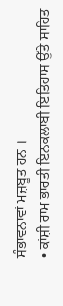ਸੰਭਾਵਨਾਵਾਂ ਮਜ਼ਬੂਤ ਹਨ ।
• ਕਾਂਸ਼ੀ ਰਾਮ ਭਾਰਤੀ ਇਨਕਲਾਬੀ ਇਤਿਹਾਸ ਉੱਤੇ ਸਾਹਿਤ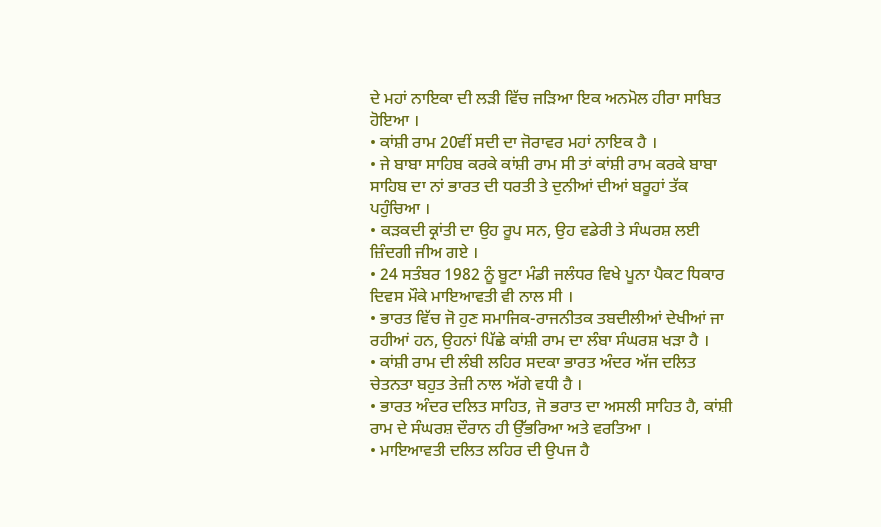ਦੇ ਮਹਾਂ ਨਾਇਕਾ ਦੀ ਲੜੀ ਵਿੱਚ ਜੜਿਆ ਇਕ ਅਨਮੋਲ ਹੀਰਾ ਸਾਬਿਤ ਹੋਇਆ ।
• ਕਾਂਸ਼ੀ ਰਾਮ 20ਵੀਂ ਸਦੀ ਦਾ ਜੋਰਾਵਰ ਮਹਾਂ ਨਾਇਕ ਹੈ ।
• ਜੇ ਬਾਬਾ ਸਾਹਿਬ ਕਰਕੇ ਕਾਂਸ਼ੀ ਰਾਮ ਸੀ ਤਾਂ ਕਾਂਸ਼ੀ ਰਾਮ ਕਰਕੇ ਬਾਬਾ ਸਾਹਿਬ ਦਾ ਨਾਂ ਭਾਰਤ ਦੀ ਧਰਤੀ ਤੇ ਦੁਨੀਆਂ ਦੀਆਂ ਬਰੂਹਾਂ ਤੱਕ ਪਹੁੰਚਿਆ ।
• ਕੜਕਦੀ ਕ੍ਰਾਂਤੀ ਦਾ ਉਹ ਰੂਪ ਸਨ, ਉਹ ਵਡੇਰੀ ਤੇ ਸੰਘਰਸ਼ ਲਈ ਜ਼ਿੰਦਗੀ ਜੀਅ ਗਏ ।
• 24 ਸਤੰਬਰ 1982 ਨੂੰ ਬੂਟਾ ਮੰਡੀ ਜਲੰਧਰ ਵਿਖੇ ਪੂਨਾ ਪੈਕਟ ਧਿਕਾਰ ਦਿਵਸ ਮੌਕੇ ਮਾਇਆਵਤੀ ਵੀ ਨਾਲ ਸੀ ।
• ਭਾਰਤ ਵਿੱਚ ਜੋ ਹੁਣ ਸਮਾਜਿਕ-ਰਾਜਨੀਤਕ ਤਬਦੀਲੀਆਂ ਦੇਖੀਆਂ ਜਾ ਰਹੀਆਂ ਹਨ, ਉਹਨਾਂ ਪਿੱਛੇ ਕਾਂਸ਼ੀ ਰਾਮ ਦਾ ਲੰਬਾ ਸੰਘਰਸ਼ ਖੜਾ ਹੈ ।
• ਕਾਂਸ਼ੀ ਰਾਮ ਦੀ ਲੰਬੀ ਲਹਿਰ ਸਦਕਾ ਭਾਰਤ ਅੰਦਰ ਅੱਜ ਦਲਿਤ ਚੇਤਨਤਾ ਬਹੁਤ ਤੇਜ਼ੀ ਨਾਲ ਅੱਗੇ ਵਧੀ ਹੈ ।
• ਭਾਰਤ ਅੰਦਰ ਦਲਿਤ ਸਾਹਿਤ, ਜੋ ਭਰਾਤ ਦਾ ਅਸਲੀ ਸਾਹਿਤ ਹੈ, ਕਾਂਸ਼ੀ ਰਾਮ ਦੇ ਸੰਘਰਸ਼ ਦੌਰਾਨ ਹੀ ਉੱਭਰਿਆ ਅਤੇ ਵਰਤਿਆ ।
• ਮਾਇਆਵਤੀ ਦਲਿਤ ਲਹਿਰ ਦੀ ਉਪਜ ਹੈ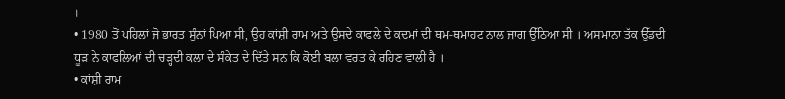।
• 1980 ਤੋਂ ਪਹਿਲਾਂ ਜੋ ਭਾਰਤ ਸੁੰਨਾਂ ਪਿਆ ਸੀ, ਉਹ ਕਾਂਸ਼ੀ ਰਾਮ ਅਤੇ ਉਸਦੇ ਕਾਫਲੇ ਦੇ ਕਦਮਾਂ ਦੀ ਥਮ-ਥਮਾਹਟ ਨਾਲ ਜਾਗ ਉੱਠਿਆ ਸੀ । ਅਸਮਾਨਾ ਤੱਕ ਉੱਡਦੀ ਧੂੜ ਨੇ ਕਾਫਲਿਆਂ ਦੀ ਚੜ੍ਹਦੀ ਕਲਾ ਦੇ ਸੰਕੇਤ ਦੇ ਦਿੱਤੇ ਸਨ ਕਿ ਕੋਈ ਬਲਾ ਵਰਤ ਕੇ ਰਹਿਣ ਵਾਲੀ ਹੈ ।
• ਕਾਂਸ਼ੀ ਰਾਮ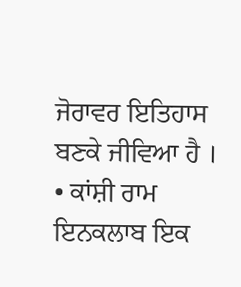ਜੋਰਾਵਰ ਇਤਿਹਾਸ ਬਣਕੇ ਜੀਵਿਆ ਹੈ ।
• ਕਾਂਸ਼ੀ ਰਾਮ ਇਨਕਲਾਬ ਇਕ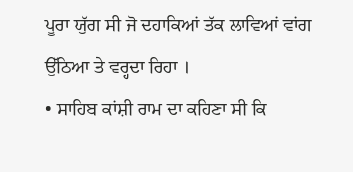ਪੂਰਾ ਯੁੱਗ ਸੀ ਜੋ ਦਹਾਕਿਆਂ ਤੱਕ ਲਾਵਿਆਂ ਵਾਂਗ ਉੱਠਿਆ ਤੇ ਵਰ੍ਹਦਾ ਰਿਹਾ ।
• ਸਾਹਿਬ ਕਾਂਸ਼ੀ ਰਾਮ ਦਾ ਕਹਿਣਾ ਸੀ ਕਿ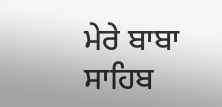ਮੇਰੇ ਬਾਬਾ ਸਾਹਿਬ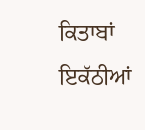ਕਿਤਾਬਾਂ ਇਕੱਠੀਆਂ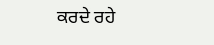ਕਰਦੇ ਰਹੇ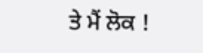ਤੇ ਮੈਂ ਲੋਕ !